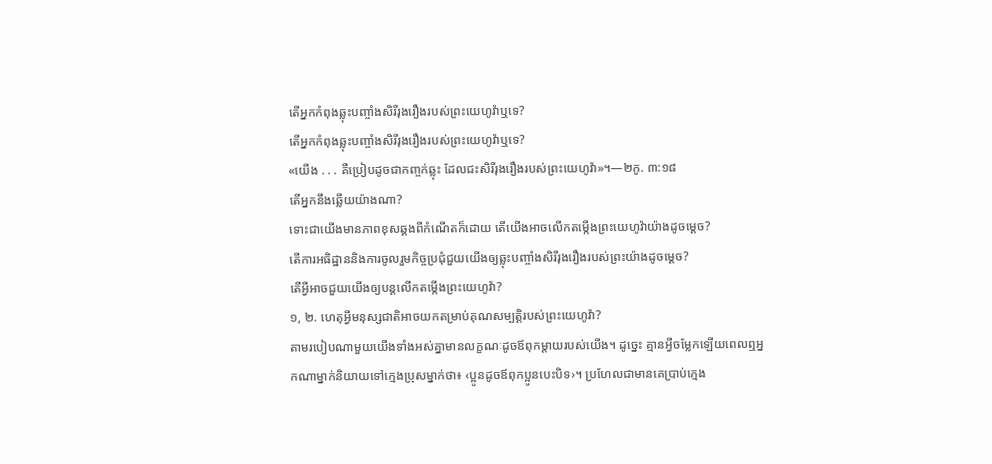តើអ្នកកំពុងឆ្លុះបញ្ចាំងសិរីរុងរឿងរបស់ព្រះយេហូវ៉ាឬទេ?
តើអ្នកកំពុងឆ្លុះបញ្ចាំងសិរីរុងរឿងរបស់ព្រះយេហូវ៉ាឬទេ?
«យើង . . . គឺប្រៀបដូចជាកញ្ចក់ឆ្លុះ ដែលជះសិរីរុងរឿងរបស់ព្រះយេហូវ៉ា»។—២កូ. ៣:១៨
តើអ្នកនឹងឆ្លើយយ៉ាងណា?
ទោះជាយើងមានភាពខុសឆ្គងពីកំណើតក៏ដោយ តើយើងអាចលើកតម្កើងព្រះយេហូវ៉ាយ៉ាងដូចម្ដេច?
តើការអធិដ្ឋាននិងការចូលរួមកិច្ចប្រជុំជួយយើងឲ្យឆ្លុះបញ្ចាំងសិរីរុងរឿងរបស់ព្រះយ៉ាងដូចម្ដេច?
តើអ្វីអាចជួយយើងឲ្យបន្តលើកតម្កើងព្រះយេហូវ៉ា?
១, ២. ហេតុអ្វីមនុស្សជាតិអាចយកតម្រាប់គុណសម្បត្ដិរបស់ព្រះយេហូវ៉ា?
តាមរបៀបណាមួយយើងទាំងអស់គ្នាមានលក្ខណៈដូចឪពុកម្ដាយរបស់យើង។ ដូច្នេះ គ្មានអ្វីចម្លែកឡើយពេលឮអ្នកណាម្នាក់និយាយទៅក្មេងប្រុសម្នាក់ថា៖ ‹ប្អូនដូចឪពុកប្អូនបេះបិទ›។ ប្រហែលជាមានគេប្រាប់ក្មេង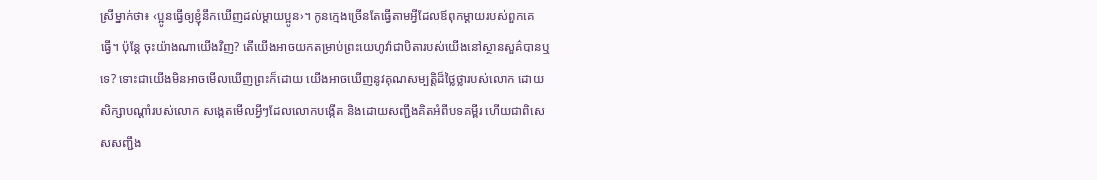ស្រីម្នាក់ថា៖ ‹ប្អូនធ្វើឲ្យខ្ញុំនឹកឃើញដល់ម្ដាយប្អូន›។ កូនក្មេងច្រើនតែធ្វើតាមអ្វីដែលឪពុកម្ដាយរបស់ពួកគេធ្វើ។ ប៉ុន្តែ ចុះយ៉ាងណាយើងវិញ? តើយើងអាចយកតម្រាប់ព្រះយេហូវ៉ាជាបិតារបស់យើងនៅស្ថានសួគ៌បានឬទេ? ទោះជាយើងមិនអាចមើលឃើញព្រះក៏ដោយ យើងអាចឃើញនូវគុណសម្បត្ដិដ៏ថ្លៃថ្លារបស់លោក ដោយសិក្សាបណ្ដាំរបស់លោក សង្កេតមើលអ្វីៗដែលលោកបង្កើត និងដោយសញ្ជឹងគិតអំពីបទគម្ពីរ ហើយជាពិសេសសញ្ជឹង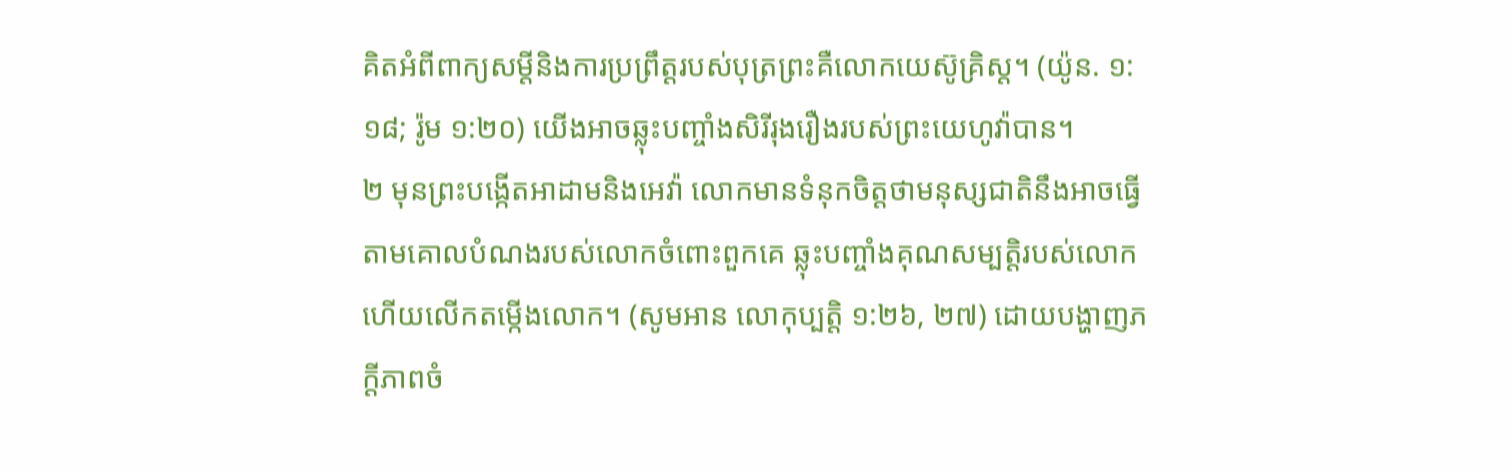គិតអំពីពាក្យសម្ដីនិងការប្រព្រឹត្តរបស់បុត្រព្រះគឺលោកយេស៊ូគ្រិស្ត។ (យ៉ូន. ១:១៨; រ៉ូម ១:២០) យើងអាចឆ្លុះបញ្ចាំងសិរីរុងរឿងរបស់ព្រះយេហូវ៉ាបាន។
២ មុនព្រះបង្កើតអាដាមនិងអេវ៉ា លោកមានទំនុកចិត្តថាមនុស្សជាតិនឹងអាចធ្វើតាមគោលបំណងរបស់លោកចំពោះពួកគេ ឆ្លុះបញ្ចាំងគុណសម្បត្ដិរបស់លោក ហើយលើកតម្កើងលោក។ (សូមអាន លោកុប្បត្តិ ១:២៦, ២៧) ដោយបង្ហាញភក្ដីភាពចំ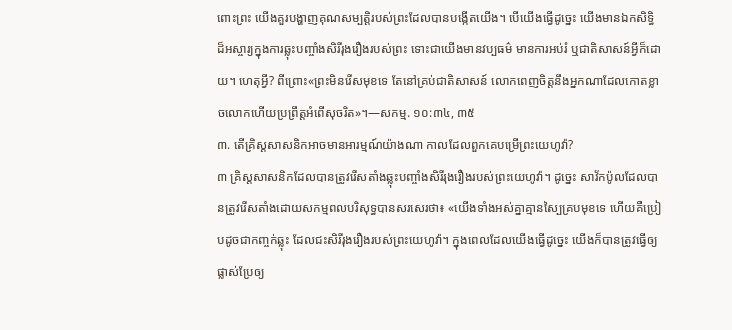ពោះព្រះ យើងគួរបង្ហាញគុណសម្បត្ដិរបស់ព្រះដែលបានបង្កើតយើង។ បើយើងធ្វើដូច្នេះ យើងមានឯកសិទ្ធិដ៏អស្ចារ្យក្នុងការឆ្លុះបញ្ចាំងសិរីរុងរឿងរបស់ព្រះ ទោះជាយើងមានវប្បធម៌ មានការអប់រំ ឬជាតិសាសន៍អ្វីក៏ដោយ។ ហេតុអ្វី? ពីព្រោះ«ព្រះមិនរើសមុខទេ តែនៅគ្រប់ជាតិសាសន៍ លោកពេញចិត្តនឹងអ្នកណាដែលកោតខ្លាចលោកហើយប្រព្រឹត្តអំពើសុចរិត»។—សកម្ម. ១០:៣៤, ៣៥
៣. តើគ្រិស្តសាសនិកអាចមានអារម្មណ៍យ៉ាងណា កាលដែលពួកគេបម្រើព្រះយេហូវ៉ា?
៣ គ្រិស្តសាសនិកដែលបានត្រូវរើសតាំងឆ្លុះបញ្ចាំងសិរីរុងរឿងរបស់ព្រះយេហូវ៉ា។ ដូច្នេះ សាវ័កប៉ូលដែលបានត្រូវរើសតាំងដោយសកម្មពលបរិសុទ្ធបានសរសេរថា៖ «យើងទាំងអស់គ្នាគ្មានស្បៃគ្របមុខទេ ហើយគឺប្រៀបដូចជាកញ្ចក់ឆ្លុះ ដែលជះសិរីរុងរឿងរបស់ព្រះយេហូវ៉ា។ ក្នុងពេលដែលយើងធ្វើដូច្នេះ យើងក៏បានត្រូវធ្វើឲ្យផ្លាស់ប្រែឲ្យ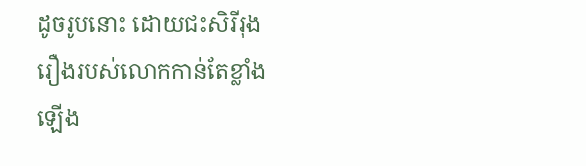ដូចរូបនោះ ដោយជះសិរីរុងរឿងរបស់លោកកាន់តែខ្លាំងឡើង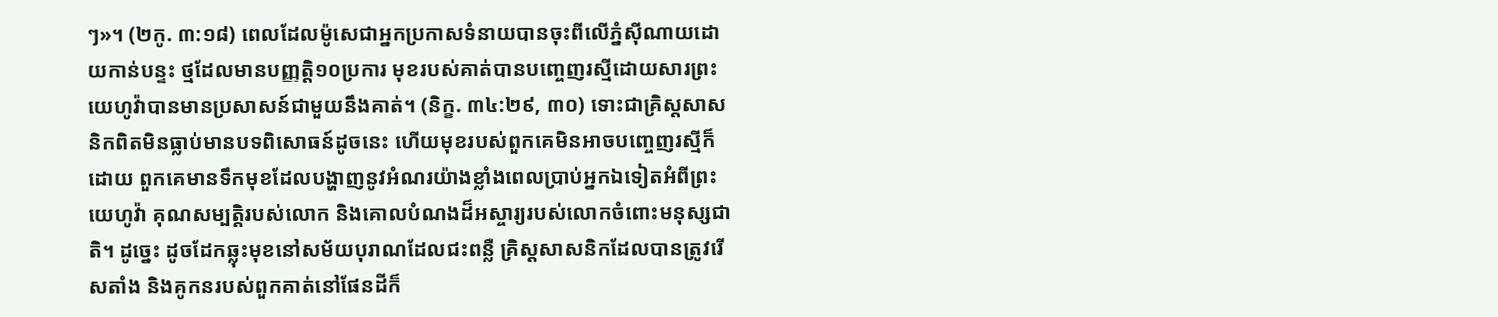ៗ»។ (២កូ. ៣:១៨) ពេលដែលម៉ូសេជាអ្នកប្រកាសទំនាយបានចុះពីលើភ្នំស៊ីណាយដោយកាន់បន្ទះ ថ្មដែលមានបញ្ញត្ដិ១០ប្រការ មុខរបស់គាត់បានបញ្ចេញរស្មីដោយសារព្រះយេហូវ៉ាបានមានប្រសាសន៍ជាមួយនឹងគាត់។ (និក្ខ. ៣៤:២៩, ៣០) ទោះជាគ្រិស្តសាសនិកពិតមិនធ្លាប់មានបទពិសោធន៍ដូចនេះ ហើយមុខរបស់ពួកគេមិនអាចបញ្ចេញរស្មីក៏ដោយ ពួកគេមានទឹកមុខដែលបង្ហាញនូវអំណរយ៉ាងខ្លាំងពេលប្រាប់អ្នកឯទៀតអំពីព្រះយេហូវ៉ា គុណសម្បត្ដិរបស់លោក និងគោលបំណងដ៏អស្ចារ្យរបស់លោកចំពោះមនុស្សជាតិ។ ដូច្នេះ ដូចដែកឆ្លុះមុខនៅសម័យបុរាណដែលជះពន្លឺ គ្រិស្តសាសនិកដែលបានត្រូវរើសតាំង និងគូកនរបស់ពួកគាត់នៅផែនដីក៏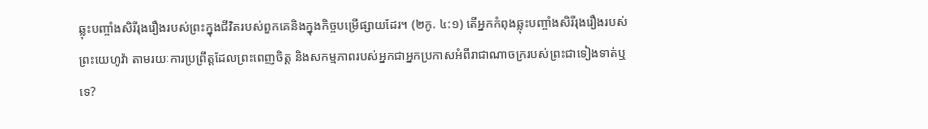ឆ្លុះបញ្ចាំងសិរីរុងរឿងរបស់ព្រះក្នុងជីវិតរបស់ពួកគេនិងក្នុងកិច្ចបម្រើផ្សាយដែរ។ (២កូ. ៤:១) តើអ្នកកំពុងឆ្លុះបញ្ចាំងសិរីរុងរឿងរបស់ព្រះយេហូវ៉ា តាមរយៈការប្រព្រឹត្តដែលព្រះពេញចិត្ត និងសកម្មភាពរបស់អ្នកជាអ្នកប្រកាសអំពីរាជាណាចក្ររបស់ព្រះជាទៀងទាត់ឬទេ?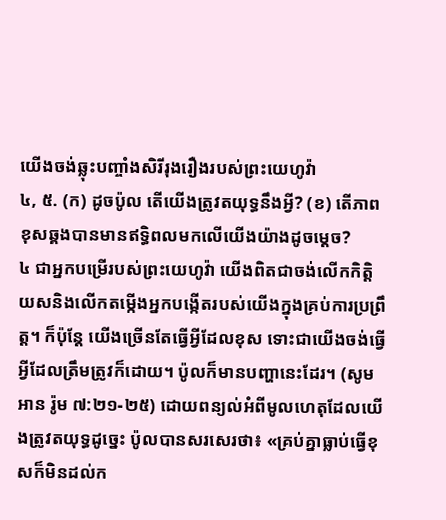យើងចង់ឆ្លុះបញ្ចាំងសិរីរុងរឿងរបស់ព្រះយេហូវ៉ា
៤, ៥. (ក) ដូចប៉ូល តើយើងត្រូវតយុទ្ធនឹងអ្វី? (ខ) តើភាពខុសឆ្គងបានមានឥទ្ធិពលមកលើយើងយ៉ាងដូចម្ដេច?
៤ ជាអ្នកបម្រើរបស់ព្រះយេហូវ៉ា យើងពិតជាចង់លើកកិត្ដិយសនិងលើកតម្កើងអ្នកបង្កើតរបស់យើងក្នុងគ្រប់ការប្រព្រឹត្ត។ ក៏ប៉ុន្តែ យើងច្រើនតែធ្វើអ្វីដែលខុស ទោះជាយើងចង់ធ្វើអ្វីដែលត្រឹមត្រូវក៏ដោយ។ ប៉ូលក៏មានបញ្ហានេះដែរ។ (សូមអាន រ៉ូម ៧:២១-២៥) ដោយពន្យល់អំពីមូលហេតុដែលយើងត្រូវតយុទ្ធដូច្នេះ ប៉ូលបានសរសេរថា៖ «គ្រប់គ្នាធ្លាប់ធ្វើខុសក៏មិនដល់ក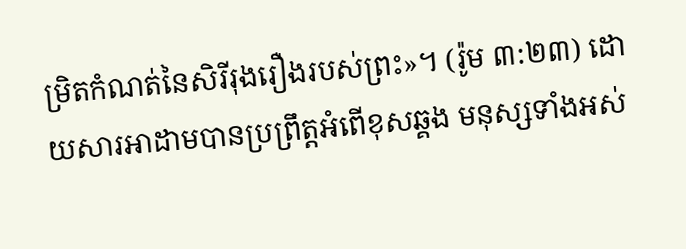ម្រិតកំណត់នៃសិរីរុងរឿងរបស់ព្រះ»។ (រ៉ូម ៣:២៣) ដោយសារអាដាមបានប្រព្រឹត្តអំពើខុសឆ្គង មនុស្សទាំងអស់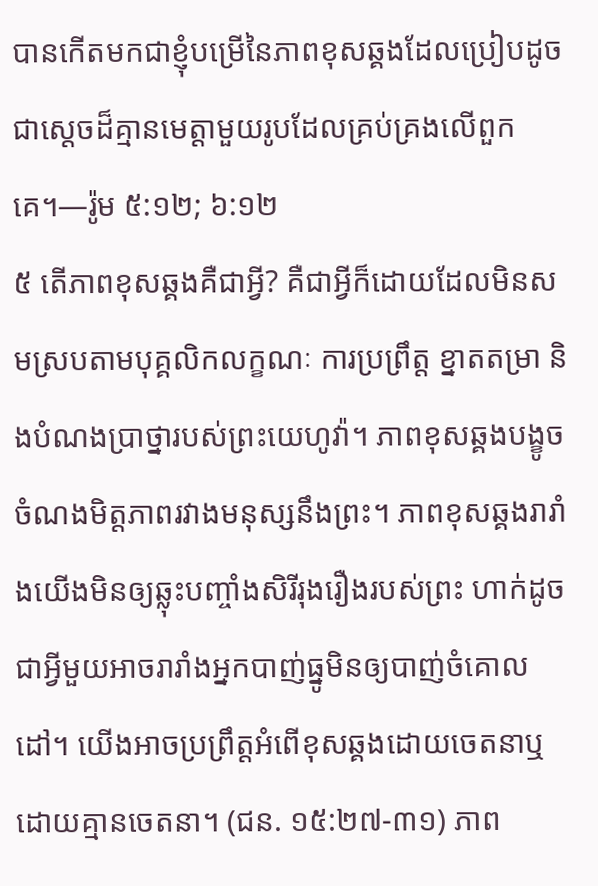បានកើតមកជាខ្ញុំបម្រើនៃភាពខុសឆ្គងដែលប្រៀបដូចជាស្តេចដ៏គ្មានមេត្ដាមួយរូបដែលគ្រប់គ្រងលើពួកគេ។—រ៉ូម ៥:១២; ៦:១២
៥ តើភាពខុសឆ្គងគឺជាអ្វី? គឺជាអ្វីក៏ដោយដែលមិនសមស្របតាមបុគ្គលិកលក្ខណៈ ការប្រព្រឹត្ត ខ្នាតតម្រា និងបំណងប្រាថ្នារបស់ព្រះយេហូវ៉ា។ ភាពខុសឆ្គងបង្ខូចចំណងមិត្តភាពរវាងមនុស្សនឹងព្រះ។ ភាពខុសឆ្គងរារាំងយើងមិនឲ្យឆ្លុះបញ្ចាំងសិរីរុងរឿងរបស់ព្រះ ហាក់ដូចជាអ្វីមួយអាចរារាំងអ្នកបាញ់ធ្នូមិនឲ្យបាញ់ចំគោលដៅ។ យើងអាចប្រព្រឹត្តអំពើខុសឆ្គងដោយចេតនាឬដោយគ្មានចេតនា។ (ជន. ១៥:២៧-៣១) ភាព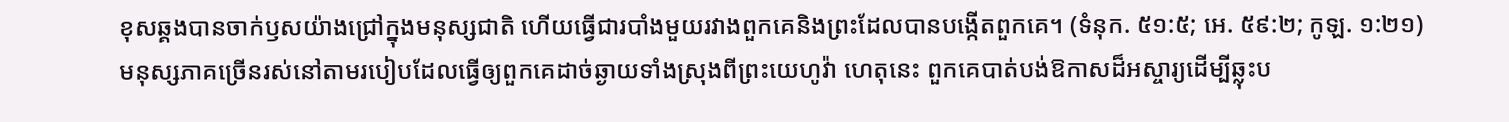ខុសឆ្គងបានចាក់ឫសយ៉ាងជ្រៅក្នុងមនុស្សជាតិ ហើយធ្វើជារបាំងមួយរវាងពួកគេនិងព្រះដែលបានបង្កើតពួកគេ។ (ទំនុក. ៥១:៥; អេ. ៥៩:២; កូឡ. ១:២១) មនុស្សភាគច្រើនរស់នៅតាមរបៀបដែលធ្វើឲ្យពួកគេដាច់ឆ្ងាយទាំងស្រុងពីព្រះយេហូវ៉ា ហេតុនេះ ពួកគេបាត់បង់ឱកាសដ៏អស្ចារ្យដើម្បីឆ្លុះប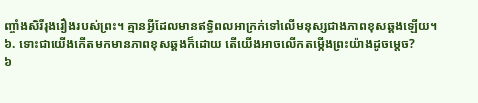ញ្ចាំងសិរីរុងរឿងរបស់ព្រះ។ គ្មានអ្វីដែលមានឥទ្ធិពលអាក្រក់ទៅលើមនុស្សជាងភាពខុសឆ្គងឡើយ។
៦. ទោះជាយើងកើតមកមានភាពខុសឆ្គងក៏ដោយ តើយើងអាចលើកតម្កើងព្រះយ៉ាងដូចម្ដេច?
៦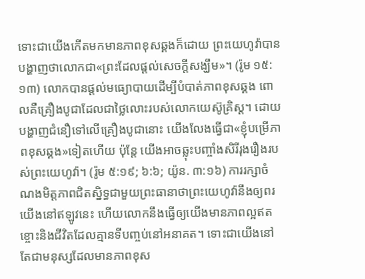ទោះជាយើងកើតមកមានភាពខុសឆ្គងក៏ដោយ ព្រះយេហូវ៉ាបានបង្ហាញថាលោកជា«ព្រះដែលផ្ដល់សេចក្ដីសង្ឃឹម»។ (រ៉ូម ១៥:១៣) លោកបានផ្ដល់មធ្យោបាយដើម្បីបំបាត់ភាពខុសឆ្គង ពោលគឺគ្រឿងបូជាដែលជាថ្លៃលោះរបស់លោកយេស៊ូគ្រិស្ត។ ដោយបង្ហាញជំនឿទៅលើគ្រឿងបូជានោះ យើងលែងធ្វើជា«ខ្ញុំបម្រើភាពខុសឆ្គង»ទៀតហើយ ប៉ុន្តែ យើងអាចឆ្លុះបញ្ចាំងសិរីរុងរឿងរបស់ព្រះយេហូវ៉ា។ (រ៉ូម ៥:១៩; ៦:៦; យ៉ូន. ៣:១៦) ការរក្សាចំណងមិត្តភាពជិតស្និទ្ធជាមួយព្រះធានាថាព្រះយេហូវ៉ានឹងឲ្យពរយើងនៅឥឡូវនេះ ហើយលោកនឹងធ្វើឲ្យយើងមានភាពល្អឥតខ្ចោះនិងជីវិតដែលគ្មានទីបញ្ចប់នៅអនាគត។ ទោះជាយើងនៅតែជាមនុស្សដែលមានភាពខុស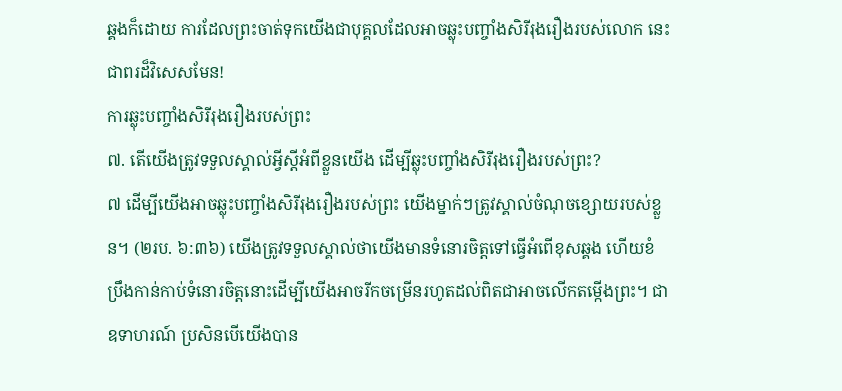ឆ្គងក៏ដោយ ការដែលព្រះចាត់ទុកយើងជាបុគ្គលដែលអាចឆ្លុះបញ្ចាំងសិរីរុងរឿងរបស់លោក នេះជាពរដ៏វិសេសមែន!
ការឆ្លុះបញ្ចាំងសិរីរុងរឿងរបស់ព្រះ
៧. តើយើងត្រូវទទួលស្គាល់អ្វីស្តីអំពីខ្លួនយើង ដើម្បីឆ្លុះបញ្ចាំងសិរីរុងរឿងរបស់ព្រះ?
៧ ដើម្បីយើងអាចឆ្លុះបញ្ចាំងសិរីរុងរឿងរបស់ព្រះ យើងម្នាក់ៗត្រូវស្គាល់ចំណុចខ្សោយរបស់ខ្លួន។ (២រប. ៦:៣៦) យើងត្រូវទទួលស្គាល់ថាយើងមានទំនោរចិត្តទៅធ្វើអំពើខុសឆ្គង ហើយខំប្រឹងកាន់កាប់ទំនោរចិត្តនោះដើម្បីយើងអាចរីកចម្រើនរហូតដល់ពិតជាអាចលើកតម្កើងព្រះ។ ជាឧទាហរណ៍ ប្រសិនបើយើងបាន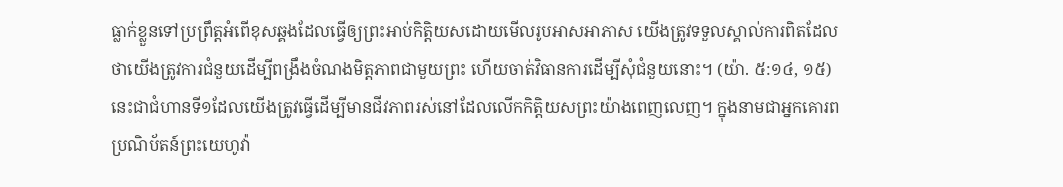ធ្លាក់ខ្លួនទៅប្រព្រឹត្តអំពើខុសឆ្គងដែលធ្វើឲ្យព្រះអាប់កិត្ដិយសដោយមើលរូបអាសអាភាស យើងត្រូវទទួលស្គាល់ការពិតដែលថាយើងត្រូវការជំនួយដើម្បីពង្រឹងចំណងមិត្តភាពជាមួយព្រះ ហើយចាត់វិធានការដើម្បីសុំជំនួយនោះ។ (យ៉ា. ៥:១៤, ១៥) នេះជាជំហានទី១ដែលយើងត្រូវធ្វើដើម្បីមានជីវភាពរស់នៅដែលលើកកិត្ដិយសព្រះយ៉ាងពេញលេញ។ ក្នុងនាមជាអ្នកគោរពប្រណិប័តន៍ព្រះយេហូវ៉ា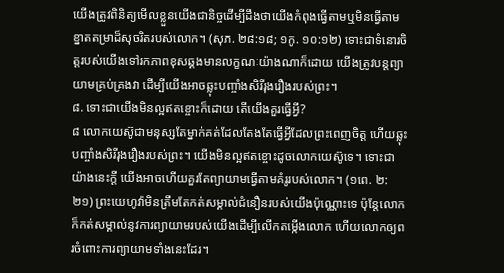យើងត្រូវពិនិត្យមើលខ្លួនយើងជានិច្ចដើម្បីដឹងថាយើងកំពុងធ្វើតាមឬមិនធ្វើតាមខ្នាតតម្រាដ៏សុចរិតរបស់លោក។ (សុភ. ២៨:១៨; ១កូ. ១០:១២) ទោះជាទំនោរចិត្តរបស់យើងទៅរកភាពខុសឆ្គងមានលក្ខណៈយ៉ាងណាក៏ដោយ យើងត្រូវបន្តព្យាយាមគ្រប់គ្រងវា ដើម្បីយើងអាចឆ្លុះបញ្ចាំងសិរីរុងរឿងរបស់ព្រះ។
៨. ទោះជាយើងមិនល្អឥតខ្ចោះក៏ដោយ តើយើងគួរធ្វើអ្វី?
៨ លោកយេស៊ូជាមនុស្សតែម្នាក់គត់ដែលតែងតែធ្វើអ្វីដែលព្រះពេញចិត្ត ហើយឆ្លុះបញ្ចាំងសិរីរុងរឿងរបស់ព្រះ។ យើងមិនល្អឥតខ្ចោះដូចលោកយេស៊ូទេ។ ទោះជាយ៉ាងនេះក្ដី យើងអាចហើយគួរតែព្យាយាមធ្វើតាមគំរូរបស់លោក។ (១ពេ. ២:២១) ព្រះយេហូវ៉ាមិនត្រឹមតែកត់សម្គាល់ជំនឿនរបស់យើងប៉ុណ្ណោះទេ ប៉ុន្តែលោកក៏កត់សម្គាល់នូវការព្យាយាមរបស់យើងដើម្បីលើកតម្កើងលោក ហើយលោកឲ្យពរចំពោះការព្យាយាមទាំងនេះដែរ។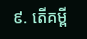៩. តើគម្ពី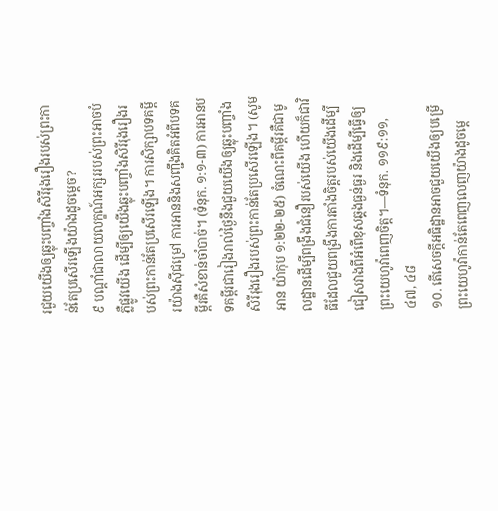រជួយយើងឲ្យឆ្លុះបញ្ចាំងសិរីរុងរឿងរបស់ព្រះកាន់តែប្រសើរឡើងយ៉ាងដូចម្ដេច?
៩ បណ្ដាំជាលាយលក្ខណ៍អក្សររបស់ព្រះអាចបំភ្លឺផ្លូវយើង ដើម្បីឲ្យយើងឆ្លុះបញ្ចាំងសិរីរុងរឿងរបស់ព្រះកាន់តែប្រសើរឡើង។ ការសិក្សាបទគម្ពីរយ៉ាងស៊ីជម្រៅ ការអាននិងសញ្ជឹងគិតអំពីបទគម្ពីរគឺសំខាន់ចាំបាច់។ (ទំនុក. ១:១-៣) ការអានបទគម្ពីរជារៀងរាល់ថ្ងៃនឹងជួយយើងឲ្យឆ្លុះបញ្ចាំងសិរីរុងរឿងរបស់ព្រះកាន់តែប្រសើរឡើង។ (សូមអាន យ៉ាកុប ១:២២-២៥) ចំណេះពីគម្ពីរគឺជាមូលដ្ឋានដើម្បីពង្រឹងជំនឿរបស់យើង ហើយក៏ជាវិធីដែលជួយពង្រឹងការតាំងចិត្តរបស់យើងដើម្បីជៀសវាងពីអំពើខុសឆ្គងធ្ងន់ធ្ងរ និងដើម្បីធ្វើឲ្យព្រះយេហូវ៉ាពេញចិត្ត។—ទំនុក. ១១៩:១១, ៤៧, ៤៨
១០. តើសេចក្ដីអធិដ្ឋានអាចជួយយើងឲ្យបម្រើព្រះយេហូវ៉ាកាន់តែពេញលេញយ៉ាងដូចម្ដេ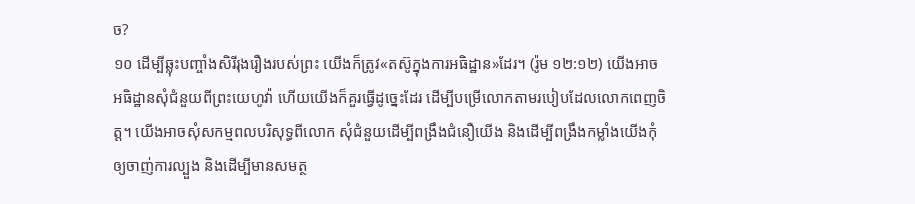ច?
១០ ដើម្បីឆ្លុះបញ្ចាំងសិរីរុងរឿងរបស់ព្រះ យើងក៏ត្រូវ«តស៊ូក្នុងការអធិដ្ឋាន»ដែរ។ (រ៉ូម ១២:១២) យើងអាចអធិដ្ឋានសុំជំនួយពីព្រះយេហូវ៉ា ហើយយើងក៏គួរធ្វើដូច្នេះដែរ ដើម្បីបម្រើលោកតាមរបៀបដែលលោកពេញចិត្ត។ យើងអាចសុំសកម្មពលបរិសុទ្ធពីលោក សុំជំនួយដើម្បីពង្រឹងជំនឿយើង និងដើម្បីពង្រឹងកម្លាំងយើងកុំឲ្យចាញ់ការល្បួង និងដើម្បីមានសមត្ថ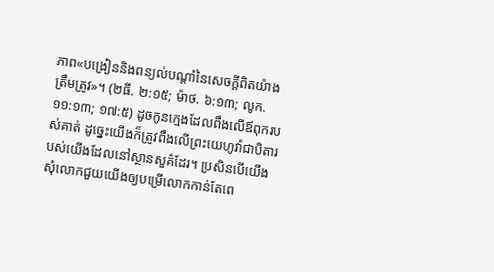ភាព«បង្រៀននិងពន្យល់បណ្ដាំនៃសេចក្ដីពិតយ៉ាងត្រឹមត្រូវ»។ (២ធី. ២:១៥; ម៉ាថ. ៦:១៣; លូក. ១១:១៣; ១៧:៥) ដូចកូនក្មេងដែលពឹងលើឪពុករបស់គាត់ ដូច្នេះយើងក៏ត្រូវពឹងលើព្រះយេហូវ៉ាជាបិតារបស់យើងដែលនៅស្ថានសួគ៌ដែរ។ ប្រសិនបើយើងសុំលោកជួយយើងឲ្យបម្រើលោកកាន់តែពេ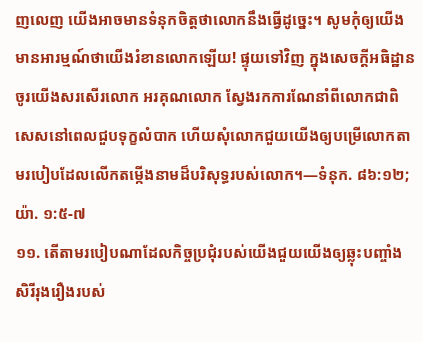ញលេញ យើងអាចមានទំនុកចិត្តថាលោកនឹងធ្វើដូច្នេះ។ សូមកុំឲ្យយើងមានអារម្មណ៍ថាយើងរំខានលោកឡើយ! ផ្ទុយទៅវិញ ក្នុងសេចក្ដីអធិដ្ឋានចូរយើងសរសើរលោក អរគុណលោក ស្វែងរកការណែនាំពីលោកជាពិសេសនៅពេលជួបទុក្ខលំបាក ហើយសុំលោកជួយយើងឲ្យបម្រើលោកតាមរបៀបដែលលើកតម្កើងនាមដ៏បរិសុទ្ធរបស់លោក។—ទំនុក. ៨៦:១២; យ៉ា. ១:៥-៧
១១. តើតាមរបៀបណាដែលកិច្ចប្រជុំរបស់យើងជួយយើងឲ្យឆ្លុះបញ្ចាំងសិរីរុងរឿងរបស់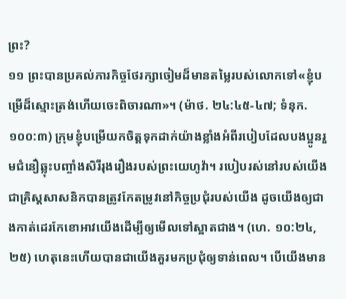ព្រះ?
១១ ព្រះបានប្រគល់ភារកិច្ចថែរក្សាចៀមដ៏មានតម្លៃរបស់លោកទៅ«ខ្ញុំបម្រើដ៏ស្មោះត្រង់ហើយចេះពិចារណា»។ (ម៉ាថ. ២៤:៤៥-៤៧; ទំនុក. ១០០:៣) ក្រុមខ្ញុំបម្រើយកចិត្តទុកដាក់យ៉ាងខ្លាំងអំពីរបៀបដែលបងប្អូនរួមជំនឿឆ្លុះបញ្ចាំងសិរីរុងរឿងរបស់ព្រះយេហូវ៉ា។ របៀបរស់នៅរបស់យើងជាគ្រិស្តសាសនិកបានត្រូវកែតម្រូវនៅកិច្ចប្រជុំរបស់យើង ដូចយើងឲ្យជាងកាត់ដេរកែខោអាវយើងដើម្បីឲ្យមើលទៅស្អាតជាង។ (ហេ. ១០:២៤, ២៥) ហេតុនេះហើយបានជាយើងគួរមកប្រជុំឲ្យទាន់ពេល។ បើយើងមាន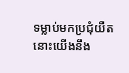ទម្លាប់មកប្រជុំយឺត នោះយើងនឹង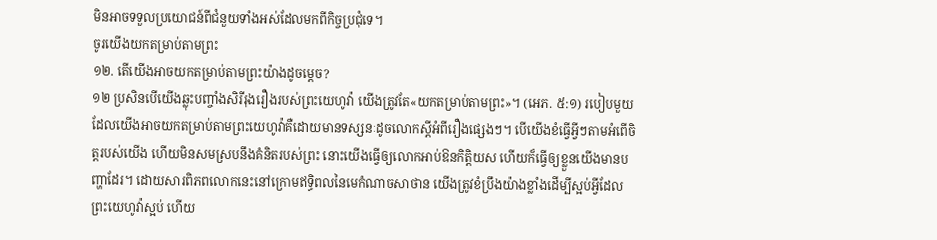មិនអាចទទួលប្រយោជន៍ពីជំនួយទាំងអស់ដែលមកពីកិច្ចប្រជុំទេ។
ចូរយើងយកតម្រាប់តាមព្រះ
១២. តើយើងអាចយកតម្រាប់តាមព្រះយ៉ាងដូចម្ដេច?
១២ ប្រសិនបើយើងឆ្លុះបញ្ចាំងសិរីរុងរឿងរបស់ព្រះយេហូវ៉ា យើងត្រូវតែ«យកតម្រាប់តាមព្រះ»។ (អេភ. ៥:១) របៀបមួយដែលយើងអាចយកតម្រាប់តាមព្រះយេហូវ៉ាគឺដោយមានទស្សនៈដូចលោកស្តីអំពីរឿងផ្សេងៗ។ បើយើងខំធ្វើអ្វីៗតាមអំពើចិត្តរបស់យើង ហើយមិនសមស្របនឹងគំនិតរបស់ព្រះ នោះយើងធ្វើឲ្យលោកអាប់ឱនកិត្ដិយស ហើយក៏ធ្វើឲ្យខ្លួនយើងមានបញ្ហាដែរ។ ដោយសារពិភពលោកនេះនៅក្រោមឥទ្ធិពលនៃមេកំណាចសាថាន យើងត្រូវខំប្រឹងយ៉ាងខ្លាំងដើម្បីស្អប់អ្វីដែលព្រះយេហូវ៉ាស្អប់ ហើយ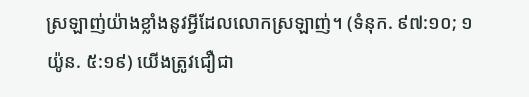ស្រឡាញ់យ៉ាងខ្លាំងនូវអ្វីដែលលោកស្រឡាញ់។ (ទំនុក. ៩៧:១០; ១យ៉ូន. ៥:១៩) យើងត្រូវជឿជា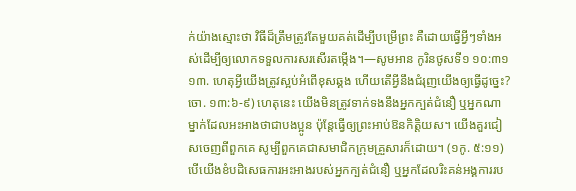ក់យ៉ាងស្មោះថា វិធីដ៏ត្រឹមត្រូវតែមួយគត់ដើម្បីបម្រើព្រះ គឺដោយធ្វើអ្វីៗទាំងអស់ដើម្បីឲ្យលោកទទួលការសរសើរតម្កើង។—សូមអាន កូរិនថូសទី១ ១០:៣១
១៣. ហេតុអ្វីយើងត្រូវស្អប់អំពើខុសឆ្គង ហើយតើអ្វីនឹងជំរុញយើងឲ្យធ្វើដូច្នេះ?
ចោ. ១៣:៦-៩) ហេតុនេះ យើងមិនត្រូវទាក់ទងនឹងអ្នកក្បត់ជំនឿ ឬអ្នកណាម្នាក់ដែលអះអាងថាជាបងប្អូន ប៉ុន្តែធ្វើឲ្យព្រះអាប់ឱនកិត្ដិយស។ យើងគួរជៀសចេញពីពួកគេ សូម្បីពួកគេជាសមាជិកក្រុមគ្រួសារក៏ដោយ។ (១កូ. ៥:១១) បើយើងខំបដិសេធការអះអាងរបស់អ្នកក្បត់ជំនឿ ឬអ្នកដែលរិះគន់អង្គការរប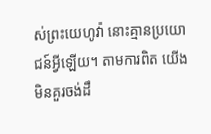ស់ព្រះយេហូវ៉ា នោះគ្មានប្រយោជន៍អ្វីឡើយ។ តាមការពិត យើងមិនគួរចង់ដឹ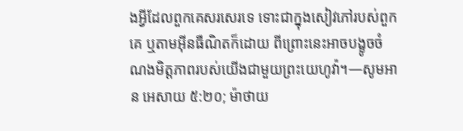ងអ្វីដែលពួកគេសរសេរទេ ទោះជាក្នុងសៀវភៅរបស់ពួកគេ ឬតាមអ៊ីនធឺណិតក៏ដោយ ពីព្រោះនេះអាចបង្ខូចចំណងមិត្តភាពរបស់យើងជាមួយព្រះយេហូវ៉ា។—សូមអាន អេសាយ ៥:២០; ម៉ាថាយ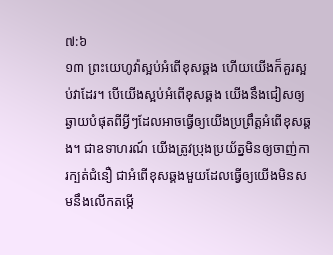៧:៦
១៣ ព្រះយេហូវ៉ាស្អប់អំពើខុសឆ្គង ហើយយើងក៏គួរស្អប់វាដែរ។ បើយើងស្អប់អំពើខុសឆ្គង យើងនឹងជៀសឲ្យឆ្ងាយបំផុតពីអ្វីៗដែលអាចធ្វើឲ្យយើងប្រព្រឹត្តអំពើខុសឆ្គង។ ជាឧទាហរណ៍ យើងត្រូវប្រុងប្រយ័ត្នមិនឲ្យចាញ់ការក្បត់ជំនឿ ជាអំពើខុសឆ្គងមួយដែលធ្វើឲ្យយើងមិនសមនឹងលើកតម្កើ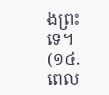ងព្រះទេ។ (១៤. ពេល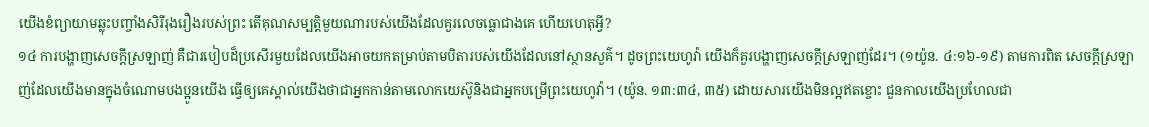យើងខំព្យាយាមឆ្លុះបញ្ចាំងសិរីរុងរឿងរបស់ព្រះ តើគុណសម្បត្ដិមួយណារបស់យើងដែលគួរលេចធ្លោជាងគេ ហើយហេតុអ្វី?
១៤ ការបង្ហាញសេចក្ដីស្រឡាញ់ គឺជារបៀបដ៏ប្រសើរមួយដែលយើងអាចយកតម្រាប់តាមបិតារបស់យើងដែលនៅស្ថានសួគ៌។ ដូចព្រះយេហូវ៉ា យើងក៏គួរបង្ហាញសេចក្ដីស្រឡាញ់ដែរ។ (១យ៉ូន. ៤:១៦-១៩) តាមការពិត សេចក្ដីស្រឡាញ់ដែលយើងមានក្នុងចំណោមបងប្អូនយើង ធ្វើឲ្យគេស្គាល់យើងថាជាអ្នកកាន់តាមលោកយេស៊ូនិងជាអ្នកបម្រើព្រះយេហូវ៉ា។ (យ៉ូន. ១៣:៣៤, ៣៥) ដោយសារយើងមិនល្អឥតខ្ចោះ ជួនកាលយើងប្រហែលជា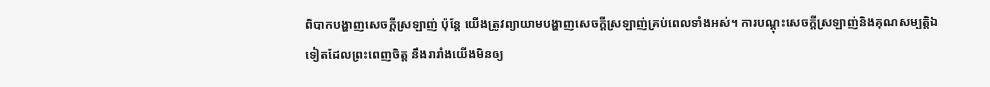ពិបាកបង្ហាញសេចក្ដីស្រឡាញ់ ប៉ុន្តែ យើងត្រូវព្យាយាមបង្ហាញសេចក្ដីស្រឡាញ់គ្រប់ពេលទាំងអស់។ ការបណ្ដុះសេចក្ដីស្រឡាញ់និងគុណសម្បត្ដិឯទៀតដែលព្រះពេញចិត្ត នឹងរារាំងយើងមិនឲ្យ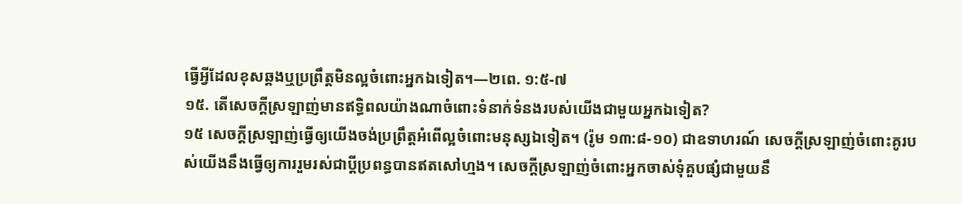ធ្វើអ្វីដែលខុសឆ្គងឬប្រព្រឹត្តមិនល្អចំពោះអ្នកឯទៀត។—២ពេ. ១:៥-៧
១៥. តើសេចក្ដីស្រឡាញ់មានឥទ្ធិពលយ៉ាងណាចំពោះទំនាក់ទំនងរបស់យើងជាមួយអ្នកឯទៀត?
១៥ សេចក្ដីស្រឡាញ់ធ្វើឲ្យយើងចង់ប្រព្រឹត្តអំពើល្អចំពោះមនុស្សឯទៀត។ (រ៉ូម ១៣:៨-១០) ជាឧទាហរណ៍ សេចក្ដីស្រឡាញ់ចំពោះគូរបស់យើងនឹងធ្វើឲ្យការរួមរស់ជាប្ដីប្រពន្ធបានឥតសៅហ្មង។ សេចក្ដីស្រឡាញ់ចំពោះអ្នកចាស់ទុំគួបផ្សំជាមួយនឹ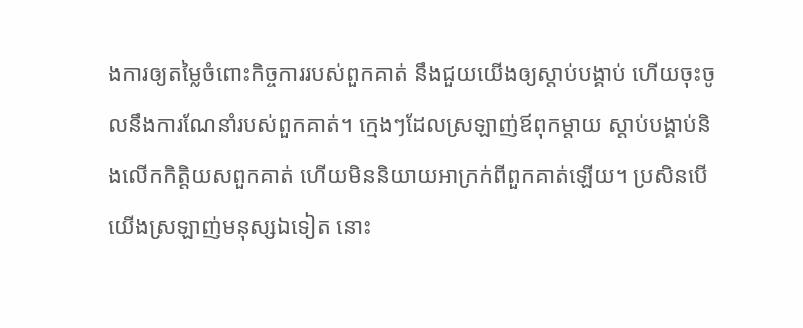ងការឲ្យតម្លៃចំពោះកិច្ចការរបស់ពួកគាត់ នឹងជួយយើងឲ្យស្ដាប់បង្គាប់ ហើយចុះចូលនឹងការណែនាំរបស់ពួកគាត់។ ក្មេងៗដែលស្រឡាញ់ឪពុកម្ដាយ ស្ដាប់បង្គាប់និងលើកកិត្ដិយសពួកគាត់ ហើយមិននិយាយអាក្រក់ពីពួកគាត់ឡើយ។ ប្រសិនបើយើងស្រឡាញ់មនុស្សឯទៀត នោះ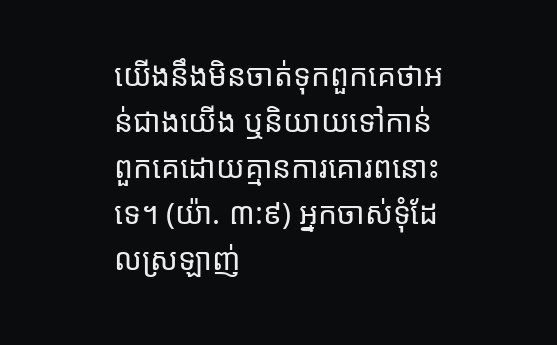យើងនឹងមិនចាត់ទុកពួកគេថាអន់ជាងយើង ឬនិយាយទៅកាន់ពួកគេដោយគ្មានការគោរពនោះទេ។ (យ៉ា. ៣:៩) អ្នកចាស់ទុំដែលស្រឡាញ់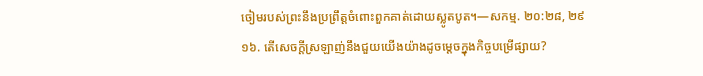ចៀមរបស់ព្រះនឹងប្រព្រឹត្តចំពោះពួកគាត់ដោយស្លូតបូត។—សកម្ម. ២០:២៨, ២៩
១៦. តើសេចក្ដីស្រឡាញ់នឹងជួយយើងយ៉ាងដូចម្ដេចក្នុងកិច្ចបម្រើផ្សាយ?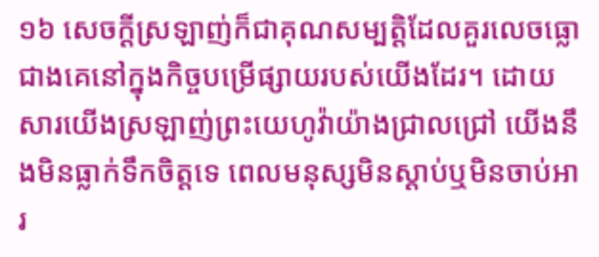១៦ សេចក្ដីស្រឡាញ់ក៏ជាគុណសម្បត្ដិដែលគួរលេចធ្លោជាងគេនៅក្នុងកិច្ចបម្រើផ្សាយរបស់យើងដែរ។ ដោយសារយើងស្រឡាញ់ព្រះយេហូវ៉ាយ៉ាងជ្រាលជ្រៅ យើងនឹងមិនធ្លាក់ទឹកចិត្តទេ ពេលមនុស្សមិនស្ដាប់ឬមិនចាប់អារ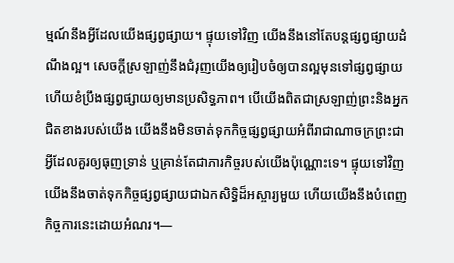ម្មណ៍នឹងអ្វីដែលយើងផ្សព្វផ្សាយ។ ផ្ទុយទៅវិញ យើងនឹងនៅតែបន្តផ្សព្វផ្សាយដំណឹងល្អ។ សេចក្ដីស្រឡាញ់នឹងជំរុញយើងឲ្យរៀបចំឲ្យបានល្អមុនទៅផ្សព្វផ្សាយ ហើយខំប្រឹងផ្សព្វផ្សាយឲ្យមានប្រសិទ្ធភាព។ បើយើងពិតជាស្រឡាញ់ព្រះនិងអ្នកជិតខាងរបស់យើង យើងនឹងមិនចាត់ទុកកិច្ចផ្សព្វផ្សាយអំពីរាជាណាចក្រព្រះជាអ្វីដែលគួរឲ្យធុញទ្រាន់ ឬគ្រាន់តែជាភារកិច្ចរបស់យើងប៉ុណ្ណោះទេ។ ផ្ទុយទៅវិញ យើងនឹងចាត់ទុកកិច្ចផ្សព្វផ្សាយជាឯកសិទ្ធិដ៏អស្ចារ្យមួយ ហើយយើងនឹងបំពេញកិច្ចការនេះដោយអំណរ។—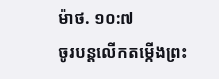ម៉ាថ. ១០:៧
ចូរបន្តលើកតម្កើងព្រះ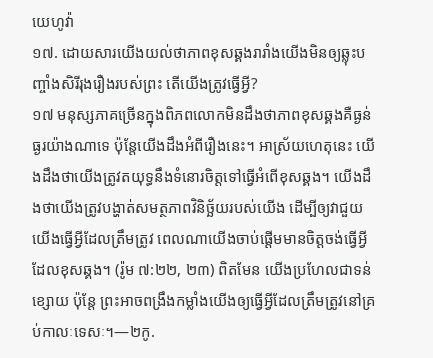យេហូវ៉ា
១៧. ដោយសារយើងយល់ថាភាពខុសឆ្គងរារាំងយើងមិនឲ្យឆ្លុះបញ្ចាំងសិរីរុងរឿងរបស់ព្រះ តើយើងត្រូវធ្វើអ្វី?
១៧ មនុស្សភាគច្រើនក្នុងពិភពលោកមិនដឹងថាភាពខុសឆ្គងគឺធ្ងន់ធ្ងរយ៉ាងណាទេ ប៉ុន្តែយើងដឹងអំពីរឿងនេះ។ អាស្រ័យហេតុនេះ យើងដឹងថាយើងត្រូវតយុទ្ធនឹងទំនោរចិត្តទៅធ្វើអំពើខុសឆ្គង។ យើងដឹងថាយើងត្រូវបង្ហាត់សមត្ថភាពវិនិច្ឆ័យរបស់យើង ដើម្បីឲ្យវាជួយយើងធ្វើអ្វីដែលត្រឹមត្រូវ ពេលណាយើងចាប់ផ្ដើមមានចិត្តចង់ធ្វើអ្វីដែលខុសឆ្គង។ (រ៉ូម ៧:២២, ២៣) ពិតមែន យើងប្រហែលជាទន់ខ្សោយ ប៉ុន្តែ ព្រះអាចពង្រឹងកម្លាំងយើងឲ្យធ្វើអ្វីដែលត្រឹមត្រូវនៅគ្រប់កាលៈទេសៈ។—២កូ.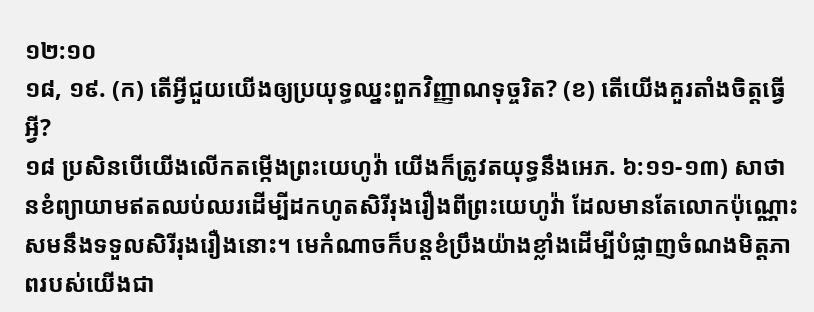១២:១០
១៨, ១៩. (ក) តើអ្វីជួយយើងឲ្យប្រយុទ្ធឈ្នះពួកវិញ្ញាណទុច្ចរិត? (ខ) តើយើងគួរតាំងចិត្តធ្វើអ្វី?
១៨ ប្រសិនបើយើងលើកតម្កើងព្រះយេហូវ៉ា យើងក៏ត្រូវតយុទ្ធនឹងអេភ. ៦:១១-១៣) សាថានខំព្យាយាមឥតឈប់ឈរដើម្បីដកហូតសិរីរុងរឿងពីព្រះយេហូវ៉ា ដែលមានតែលោកប៉ុណ្ណោះសមនឹងទទួលសិរីរុងរឿងនោះ។ មេកំណាចក៏បន្តខំប្រឹងយ៉ាងខ្លាំងដើម្បីបំផ្លាញចំណងមិត្តភាពរបស់យើងជា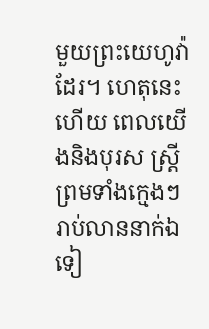មួយព្រះយេហូវ៉ាដែរ។ ហេតុនេះហើយ ពេលយើងនិងបុរស ស្ត្រីព្រមទាំងក្មេងៗរាប់លាននាក់ឯទៀ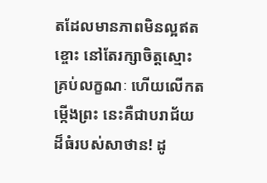តដែលមានភាពមិនល្អឥតខ្ចោះ នៅតែរក្សាចិត្តស្មោះគ្រប់លក្ខណៈ ហើយលើកតម្កើងព្រះ នេះគឺជាបរាជ័យដ៏ធំរបស់សាថាន! ដូ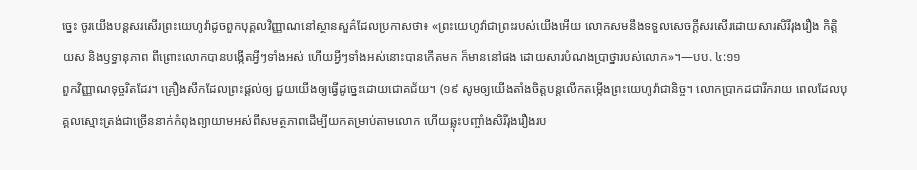ច្នេះ ចូរយើងបន្តសរសើរព្រះយេហូវ៉ាដូចពួកបុគ្គលវិញ្ញាណនៅស្ថានសួគ៌ដែលប្រកាសថា៖ «ព្រះយេហូវ៉ាជាព្រះរបស់យើងអើយ លោកសមនឹងទទួលសេចក្ដីសរសើរដោយសារសិរីរុងរឿង កិត្ដិយស និងឫទ្ធានុភាព ពីព្រោះលោកបានបង្កើតអ្វីៗទាំងអស់ ហើយអ្វីៗទាំងអស់នោះបានកើតមក ក៏មាននៅផង ដោយសារបំណងប្រាថ្នារបស់លោក»។—បប. ៤:១១
ពួកវិញ្ញាណទុច្ចរិតដែរ។ គ្រឿងសឹកដែលព្រះផ្ដល់ឲ្យ ជួយយើងឲ្យធ្វើដូច្នេះដោយជោគជ័យ។ (១៩ សូមឲ្យយើងតាំងចិត្តបន្តលើកតម្កើងព្រះយេហូវ៉ាជានិច្ច។ លោកប្រាកដជារីករាយ ពេលដែលបុគ្គលស្មោះត្រង់ជាច្រើននាក់កំពុងព្យាយាមអស់ពីសមត្ថភាពដើម្បីយកតម្រាប់តាមលោក ហើយឆ្លុះបញ្ចាំងសិរីរុងរឿងរប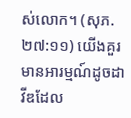ស់លោក។ (សុភ. ២៧:១១) យើងគួរមានអារម្មណ៍ដូចដាវីឌដែល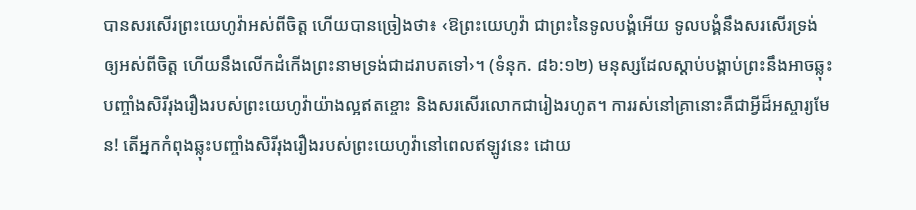បានសរសើរព្រះយេហូវ៉ាអស់ពីចិត្ត ហើយបានច្រៀងថា៖ ‹ឱព្រះយេហូវ៉ា ជាព្រះនៃទូលបង្គំអើយ ទូលបង្គំនឹងសរសើរទ្រង់ឲ្យអស់ពីចិត្ត ហើយនឹងលើកដំកើងព្រះនាមទ្រង់ជាដរាបតទៅ›។ (ទំនុក. ៨៦:១២) មនុស្សដែលស្ដាប់បង្គាប់ព្រះនឹងអាចឆ្លុះបញ្ចាំងសិរីរុងរឿងរបស់ព្រះយេហូវ៉ាយ៉ាងល្អឥតខ្ចោះ និងសរសើរលោកជារៀងរហូត។ ការរស់នៅគ្រានោះគឺជាអ្វីដ៏អស្ចារ្យមែន! តើអ្នកកំពុងឆ្លុះបញ្ចាំងសិរីរុងរឿងរបស់ព្រះយេហូវ៉ានៅពេលឥឡូវនេះ ដោយ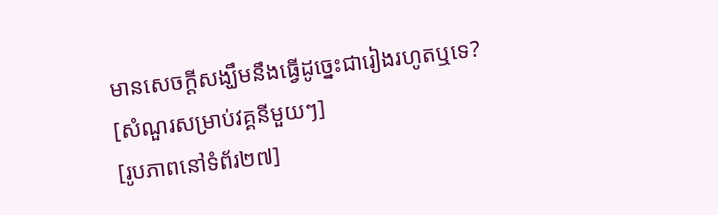មានសេចក្ដីសង្ឃឹមនឹងធ្វើដូច្នេះជារៀងរហូតឬទេ?
[សំណួរសម្រាប់វគ្គនីមួយៗ]
[រូបភាពនៅទំព័រ២៧]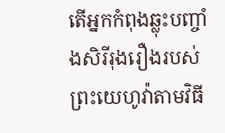តើអ្នកកំពុងឆ្លុះបញ្ចាំងសិរីរុងរឿងរបស់ព្រះយេហូវ៉ាតាមវិធី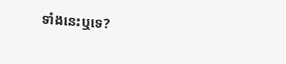ទាំងនេះឬទេ?